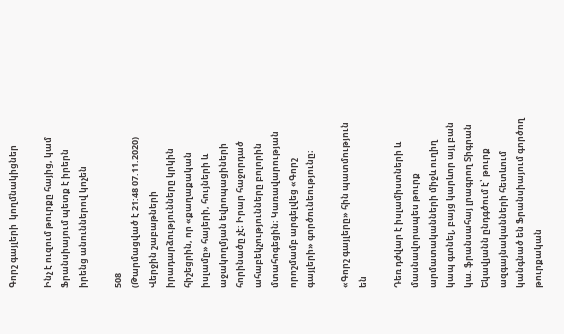Գորշ գայլերի  կողմնակիցներ

Ինչ է ուզում թուրքը հայից, կամ Ֆրանսիայում պետք է իրերն իրենց անուններով կոչեն

508
(Թարմացված է 21:48 07.11.2020)
Վերջին շաբաթների իրադարձությունները կրկին հիշեցրին, որ «քաղաքական իսլամը» հայերի, հույների և աջակողմյան եվրոպացիների հորինածը չէ։ Իրար հաջորդած ահաբեկչությունները բոլորին մտահոգեցին։ Կառավարության որոշմամբ արգելվեց «Գորշ գայլերի» գործունեությունը։

«Գորշ գայլերը» հին պատմություն են

Դեռ դժվար է իսլամիստների և մասնավորապես թուրք արմատականների միջև ուղիղ կապ գտնել, բայց կարևոր այլ բան կա. ֆրանսահայ լրագրող Տիգրան Եկավյանն ընդգծում է՝ թուրք ազգայնականների հետևում կանգնած են Ֆրանսիայում գործող թուրքական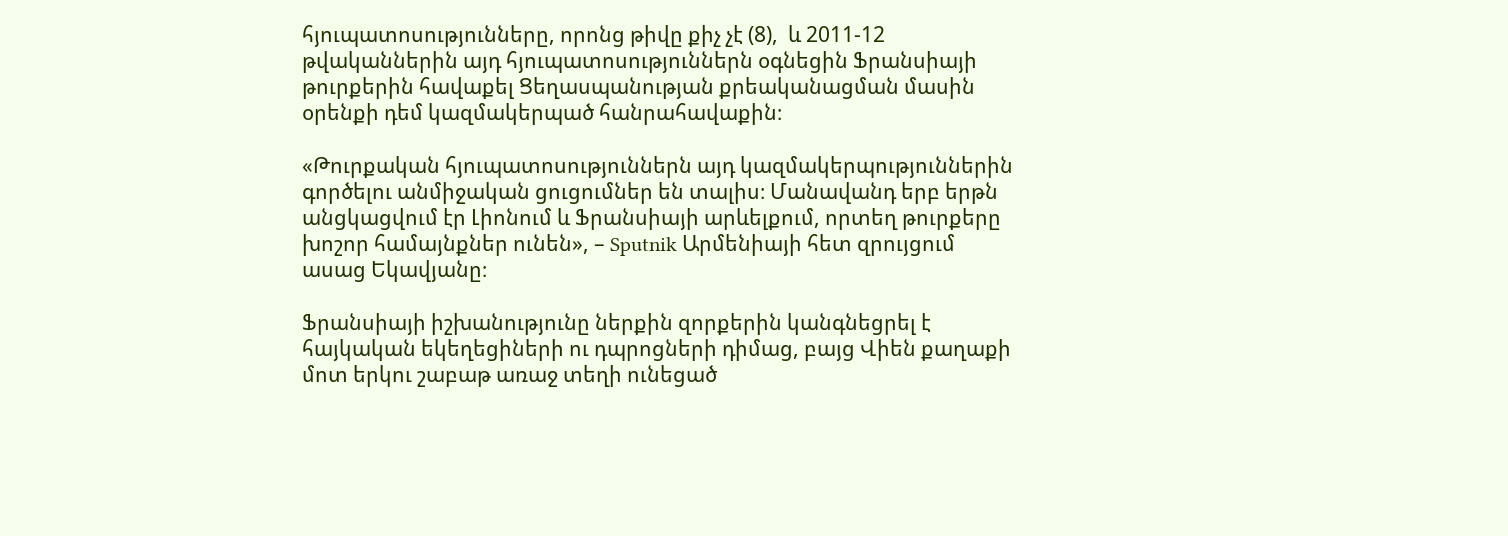հյուպատոսությունները, որոնց թիվը քիչ չէ (8),  և 2011-12 թվականներին այդ հյուպատոսություններն օգնեցին Ֆրանսիայի թուրքերին հավաքել Ցեղասպանության քրեականացման մասին օրենքի դեմ կազմակերպած հանրահավաքին։

«Թուրքական հյուպատոսություններն այդ կազմակերպություններին գործելու անմիջական ցուցումներ են տալիս։ Մանավանդ երբ երթն անցկացվում էր Լիոնում և Ֆրանսիայի արևելքում, որտեղ թուրքերը խոշոր համայնքներ ունեն», – Sputnik Արմենիայի հետ զրույցում ասաց Եկավյանը։

Ֆրանսիայի իշխանությունը ներքին զորքերին կանգնեցրել է հայկական եկեղեցիների ու դպրոցների դիմաց, բայց Վիեն քաղաքի մոտ երկու շաբաթ առաջ տեղի ունեցած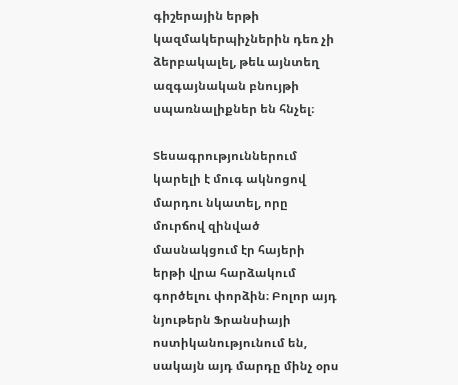գիշերային երթի կազմակերպիչներին դեռ չի ձերբակալել, թեև այնտեղ ազգայնական բնույթի սպառնալիքներ են հնչել։

Տեսագրություններում կարելի է մուգ ակնոցով մարդու նկատել, որը մուրճով զինված մասնակցում էր հայերի երթի վրա հարձակում գործելու փորձին։ Բոլոր այդ նյութերն Ֆրանսիայի ոստիկանությունում են, սակայն այդ մարդը մինչ օրս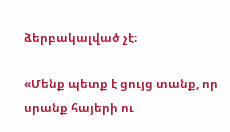ձերբակալված չէ։

«Մենք պետք է ցույց տանք, որ սրանք հայերի ու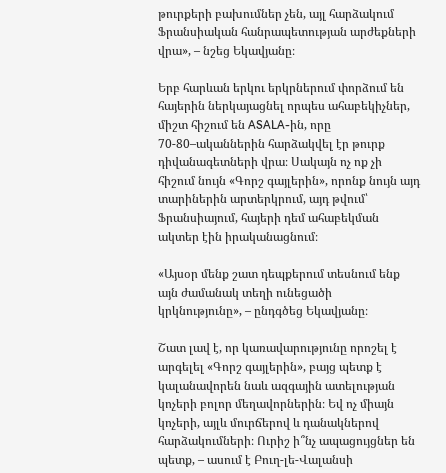թուրքերի բախումներ չեն, այլ հարձակում Ֆրանսիական հանրապետության արժեքների վրա», – նշեց Եկավյանը։

Երբ հարևան երկու երկրներում փորձում են հայերին ներկայացնել որպես ահաբեկիչներ, միշտ հիշում են ASALA-ին, որը 70-80–ականներին հարձակվել էր թուրք դիվանագետների վրա։ Սակայն ոչ ոք չի հիշում նույն «Գորշ գայլերին», որոնք նույն այդ տարիներին արտերկրում, այդ թվում՝ Ֆրանսիայում, հայերի դեմ ահաբեկման ակտեր էին իրականացնում։

«Այսօր մենք շատ դեպքերում տեսնում ենք այն ժամանակ տեղի ունեցածի  կրկնությունը», – ընդգծեց Եկավյանը։

Շատ լավ է, որ կառավարությունը որոշել է արգելել «Գորշ գայլերին», բայց պետք է կալանավորեն նաև ազգային ատելության կոչերի բոլոր մեղավորներին։ Եվ ոչ միայն կոչերի, այլև մուրճերով և դանակներով հարձակումների։ Ուրիշ ի՞նչ ապացույցներ են պետք, – ասում է Բուղ-լե-Վալանսի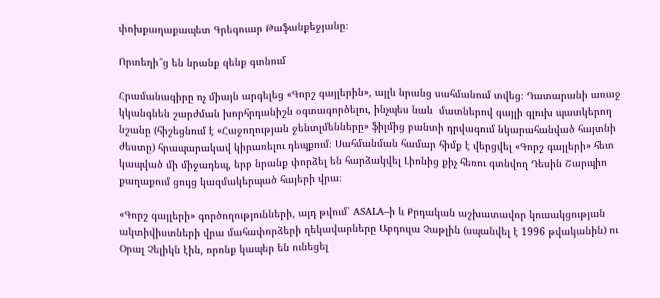փոխքաղաքապետ Գրեգուար Թաֆանքեջյանը։

Որտեղի՞ց են նրանք զենք գտնում

Հրամանագիրը ոչ միայն արգելեց «Գորշ գայլերին», այլև նրանց սահմանում տվեց։ Դատարանի առաջ կկանգնեն շարժման խորհրդանիշն օգտագործելու, ինչպես նաև  մատներով գայլի գլուխ պատկերող նշանը (հիշեցնում է «Հաջողության ջենտլմենները» ֆիլմից բանտի դրվագում նկարահանված հայտնի ժեստը) հրապարակավ կիրառելու դեպքում։ Սահմանման համար հիմք է վերցվել «Գորշ գայլերի» հետ կապված մի միջադեպ, երբ նրանք փորձել են հարձակվել Լիոնից քիչ հեռու գտնվող Դեսին Շարպիո քաղաքում ցույց կազմակերպած հայերի վրա։

«Գորշ գայլերի» գործողությունների, այդ թվում՝ ASALA–ի և Քրդական աշխատավոր կուսակցության ակտիվիստների վրա մահափորձերի ղեկավարները Աբդուլա Չաթլին (սպանվել է 1996 թվականին) ու Օրալ Չելիկն էին, որոնք կապեր են ունեցել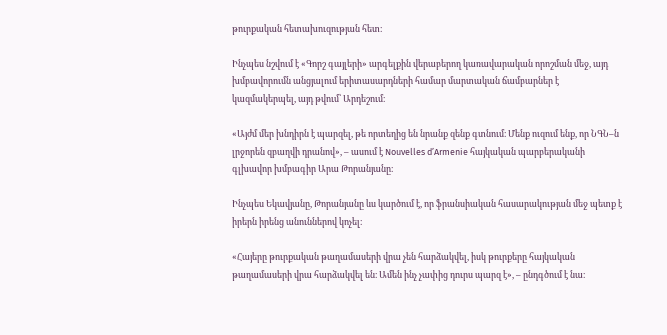թուրքական հետախուզության հետ։

Ինչպես նշվում է «Գորշ գայլերի» արգելքին վերաբերող կառավարական որոշման մեջ, այդ խմբավորումն անցյալում երիտասարդների համար մարտական ճամբարներ է կազմակերպել, այդ թվում՝ Արդեշում։

«Այժմ մեր խնդիրն է պարզել, թե որտեղից են նրանք զենք գտնում։ Մենք ուզում ենք, որ ՆԳՆ–ն լրջորեն զբաղվի դրանով», – ասում է Nouvelles d’Armenie հայկական պարբերականի գլխավոր խմբագիր Արա Թորանյանը։

Ինչպես Եկավյանը, Թորանյանը ևս կարծում է, որ ֆրանսիական հասարակության մեջ պետք է իրերն իրենց անուններով կոչել։

«Հայերը թուրքական թաղամասերի վրա չեն հարձակվել, իսկ թուրքերը հայկական թաղամասերի վրա հարձակվել են։ Ամեն ինչ չափից դուրս պարզ է», – ընդգծում է նա։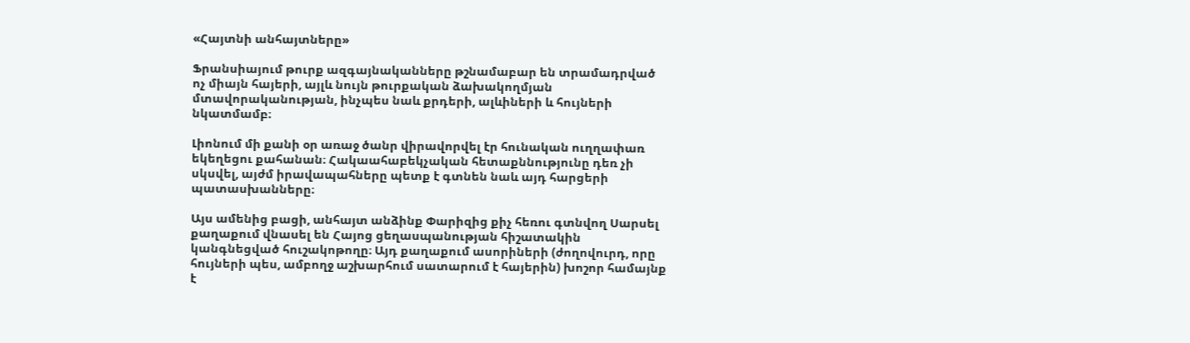«Հայտնի անհայտները»

Ֆրանսիայում թուրք ազգայնականները թշնամաբար են տրամադրված ոչ միայն հայերի, այլև նույն թուրքական ձախակողմյան մտավորականության, ինչպես նաև քրդերի, ալևիների և հույների նկատմամբ։

Լիոնում մի քանի օր առաջ ծանր վիրավորվել էր հունական ուղղափառ եկեղեցու քահանան։ Հակաահաբեկչական հետաքննությունը դեռ չի սկսվել, այժմ իրավապահները պետք է գտնեն նաև այդ հարցերի պատասխանները։

Այս ամենից բացի, անհայտ անձինք Փարիզից քիչ հեռու գտնվող Սարսել քաղաքում վնասել են Հայոց ցեղասպանության հիշատակին կանգնեցված հուշակոթողը։ Այդ քաղաքում ասորիների (ժողովուրդ, որը հույների պես, ամբողջ աշխարհում սատարում է հայերին) խոշոր համայնք է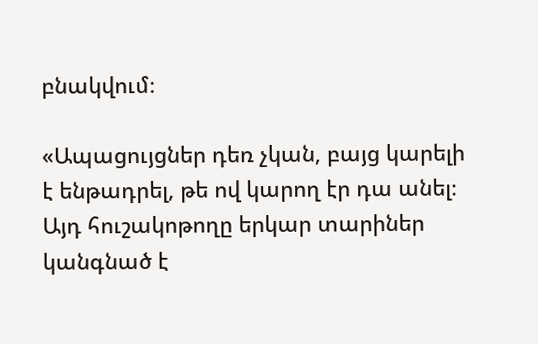բնակվում։

«Ապացույցներ դեռ չկան, բայց կարելի է ենթադրել, թե ով կարող էր դա անել։ Այդ հուշակոթողը երկար տարիներ կանգնած է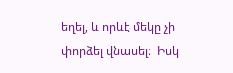եղել, և որևէ մեկը չի փորձել վնասել։  Իսկ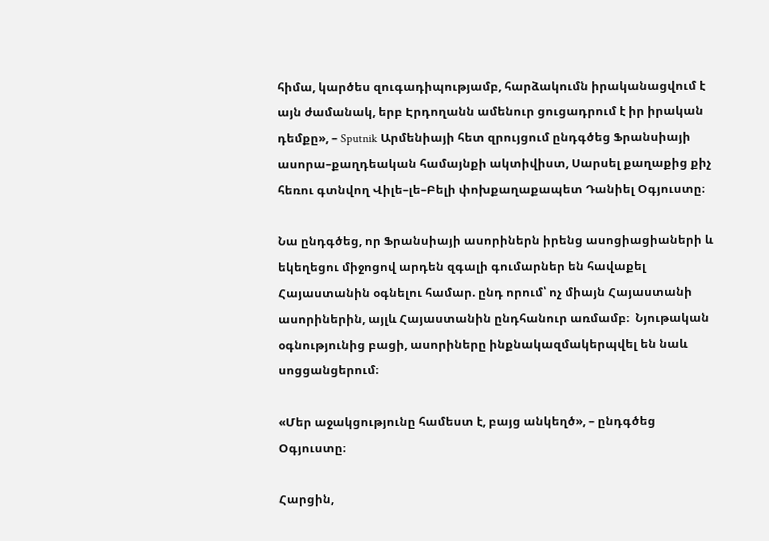հիմա, կարծես զուգադիպությամբ, հարձակումն իրականացվում է այն ժամանակ, երբ Էրդողանն ամենուր ցուցադրում է իր իրական դեմքը», – Sputnik Արմենիայի հետ զրույցում ընդգծեց Ֆրանսիայի ասորա–քաղդեական համայնքի ակտիվիստ, Սարսել քաղաքից քիչ հեռու գտնվող Վիլե–լե–Բելի փոխքաղաքապետ Դանիել Օգյուստը։

Նա ընդգծեց, որ Ֆրանսիայի ասորիներն իրենց ասոցիացիաների և եկեղեցու միջոցով արդեն զգալի գումարներ են հավաքել Հայաստանին օգնելու համար. ընդ որում՝ ոչ միայն Հայաստանի ասորիներին, այլև Հայաստանին ընդհանուր առմամբ։  Նյութական օգնությունից բացի, ասորիները ինքնակազմակերպվել են նաև սոցցանցերում։

«Մեր աջակցությունը համեստ է, բայց անկեղծ», – ընդգծեց Օգյուստը։

Հարցին,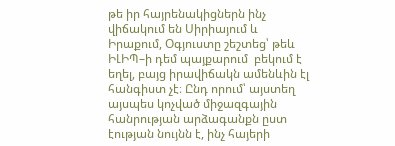թե իր հայրենակիցներն ինչ վիճակում են Սիրիայում և Իրաքում, Օգյուստը շեշտեց՝ թեև ԻԼԻՊ–ի դեմ պայքարում  բեկում է եղել, բայց իրավիճակն ամենևին էլ հանգիստ չէ։ Ընդ որում՝ այստեղ այսպես կոչված միջազգային հանրության արձագանքն ըստ էության նույնն է, ինչ հայերի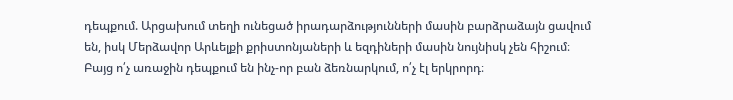դեպքում. Արցախում տեղի ունեցած իրադարձությունների մասին բարձրաձայն ցավում են, իսկ Մերձավոր Արևելքի քրիստոնյաների և եզդիների մասին նույնիսկ չեն հիշում։ Բայց ո՛չ առաջին դեպքում են ինչ-որ բան ձեռնարկում, ո՛չ էլ երկրորդ։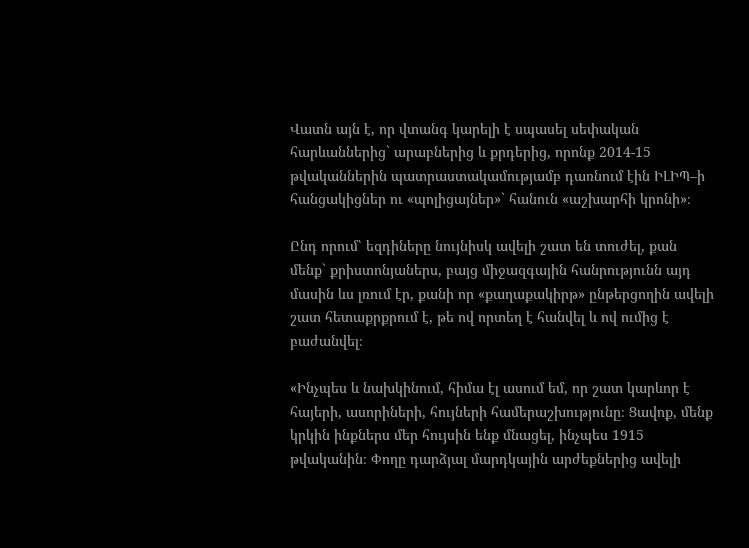Վատն այն է, որ վտանգ կարելի է սպասել սեփական հարևաններից` արաբներից և քրդերից, որոնք 2014-15 թվականներին պատրաստակամությամբ դառնում էին ԻԼԻՊ–ի հանցակիցներ ու «պոլիցայներ»` հանուն «աշխարհի կրոնի»։

Ընդ որում՝ եզդիները նույնիսկ ավելի շատ են տուժել, քան մենք` քրիստոնյաներս, բայց միջազգային հանրությունն այդ մասին ևս լռում էր, քանի որ «քաղաքակիրթ» ընթերցողին ավելի շատ հետաքրքրում է, թե ով որտեղ է հանվել և ով ումից է բաժանվել։

«Ինչպես և նախկինում, հիմա էլ ասում եմ, որ շատ կարևոր է հայերի, ասորիների, հույների համերաշխությունը։ Ցավոք, մենք կրկին ինքներս մեր հույսին ենք մնացել, ինչպես 1915 թվականին։ Փողը դարձյալ մարդկային արժեքներից ավելի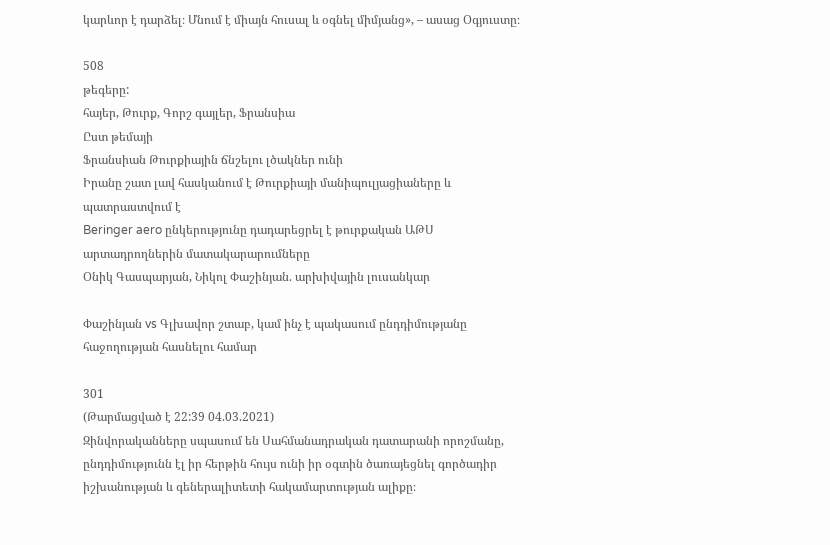կարևոր է դարձել։ Մնում է միայն հուսալ և օգնել միմյանց», – ասաց Օգյուստը։

508
թեգերը:
հայեր, Թուրք, Գորշ գայլեր, Ֆրանսիա
Ըստ թեմայի
Ֆրանսիան Թուրքիային ճնշելու լծակներ ունի
Իրանը շատ լավ հասկանում է Թուրքիայի մանիպուլյացիաները և պատրաստվում է
Beringer aero ընկերությունը դադարեցրել է թուրքական ԱԹՍ արտադրողներին մատակարարումները
Օնիկ Գասպարյան, Նիկոլ Փաշինյան. արխիվային լուսանկար

Փաշինյան vs Գլխավոր շտաբ, կամ ինչ է պակասում ընդդիմությանը հաջողության հասնելու համար

301
(Թարմացված է 22:39 04.03.2021)
Զինվորականները սպասում են Սահմանադրական դատարանի որոշմանը, ընդդիմությունն էլ իր հերթին հույս ունի իր օգտին ծառայեցնել գործադիր իշխանության և գեներալիտետի հակամարտության ալիքը։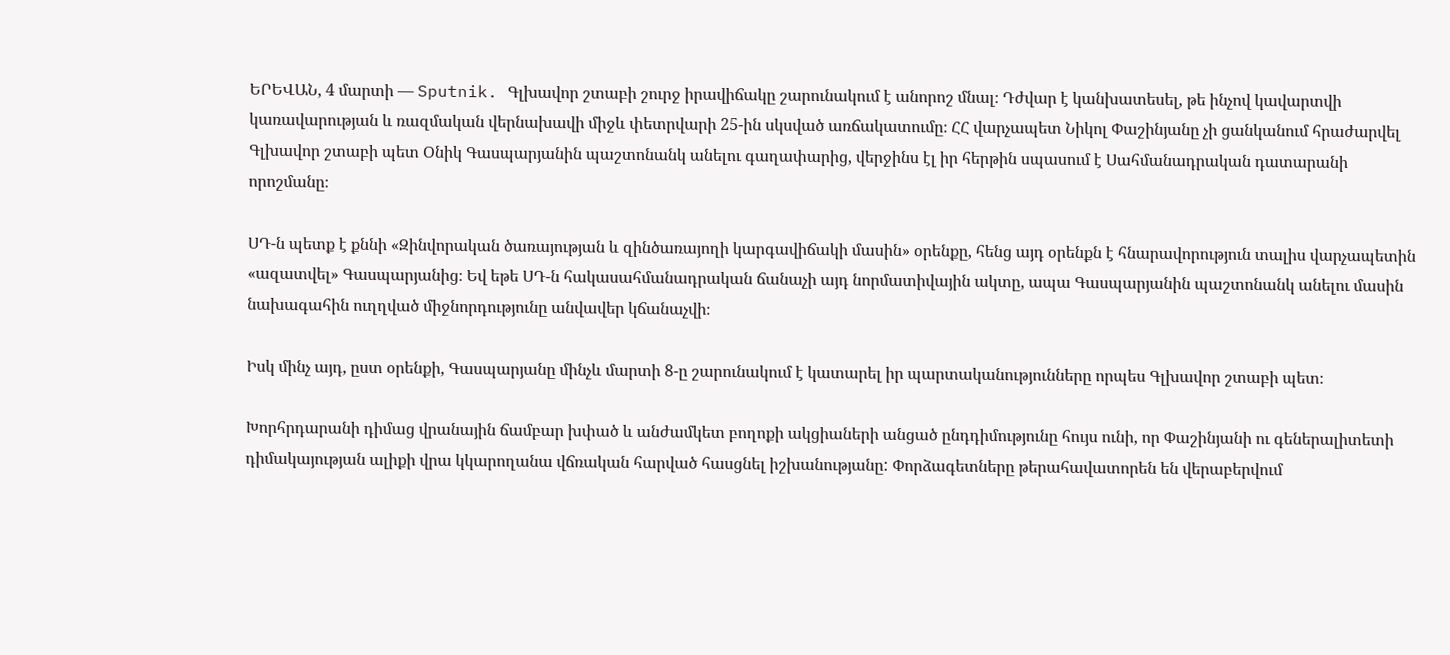ԵՐԵՎԱՆ, 4 մարտի — Sputnik. Գլխավոր շտաբի շուրջ իրավիճակը շարունակում է անորոշ մնալ։ Դժվար է կանխատեսել, թե ինչով կավարտվի կառավարության և ռազմական վերնախավի միջև փետրվարի 25-ին սկսված առճակատումը։ ՀՀ վարչապետ Նիկոլ Փաշինյանը չի ցանկանում հրաժարվել Գլխավոր շտաբի պետ Օնիկ Գասպարյանին պաշտոնանկ անելու գաղափարից, վերջինս էլ իր հերթին սպասում է Սահմանադրական դատարանի որոշմանը։

ՍԴ-ն պետք է քննի «Զինվորական ծառայության և զինծառայողի կարգավիճակի մասին» օրենքը, հենց այդ օրենքն է հնարավորություն տալիս վարչապետին «ազատվել» Գասպարյանից։ Եվ եթե ՍԴ-ն հակասահմանադրական ճանաչի այդ նորմատիվային ակտը, ապա Գասպարյանին պաշտոնանկ անելու մասին նախագահին ուղղված միջնորդությունը անվավեր կճանաչվի։

Իսկ մինչ այդ, ըստ օրենքի, Գասպարյանը մինչև մարտի 8-ը շարունակում է կատարել իր պարտականությունները որպես Գլխավոր շտաբի պետ։

Խորհրդարանի դիմաց վրանային ճամբար խփած և անժամկետ բողոքի ակցիաների անցած ընդդիմությունը հույս ունի, որ Փաշինյանի ու գեներալիտետի դիմակայության ալիքի վրա կկարողանա վճռական հարված հասցնել իշխանությանը: Փորձագետները թերահավատորեն են վերաբերվում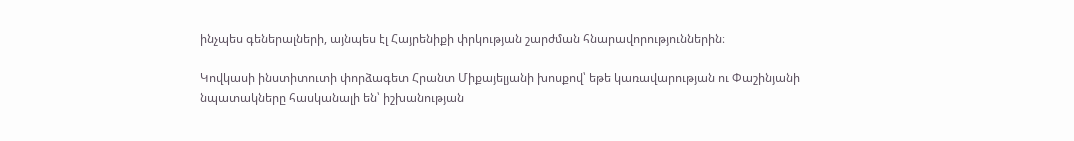ինչպես գեներալների, այնպես էլ Հայրենիքի փրկության շարժման հնարավորություններին։

Կովկասի ինստիտուտի փորձագետ Հրանտ Միքայելյանի խոսքով՝ եթե կառավարության ու Փաշինյանի նպատակները հասկանալի են՝ իշխանության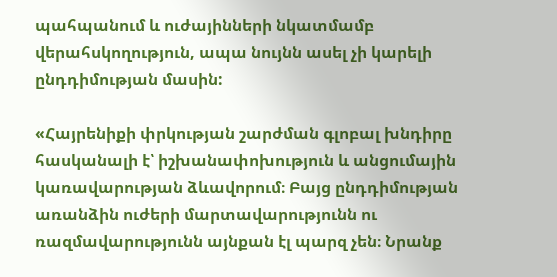պահպանում և ուժայինների նկատմամբ վերահսկողություն, ապա նույնն ասել չի կարելի ընդդիմության մասին:

«Հայրենիքի փրկության շարժման գլոբալ խնդիրը հասկանալի է՝ իշխանափոխություն և անցումային կառավարության ձևավորում։ Բայց ընդդիմության առանձին ուժերի մարտավարությունն ու ռազմավարությունն այնքան էլ պարզ չեն։ Նրանք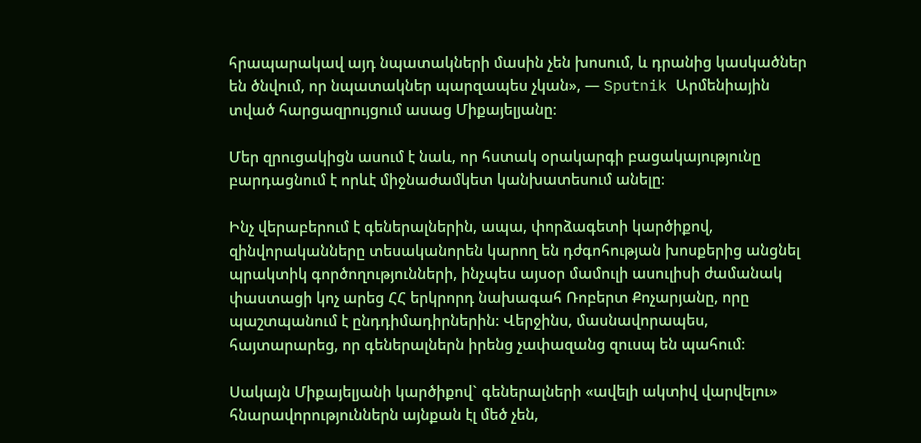հրապարակավ այդ նպատակների մասին չեն խոսում, և դրանից կասկածներ են ծնվում, որ նպատակներ պարզապես չկան», — Sputnik Արմենիային տված հարցազրույցում ասաց Միքայելյանը։

Մեր զրուցակիցն ասում է նաև, որ հստակ օրակարգի բացակայությունը բարդացնում է որևէ միջնաժամկետ կանխատեսում անելը։

Ինչ վերաբերում է գեներալներին, ապա, փորձագետի կարծիքով, զինվորականները տեսականորեն կարող են դժգոհության խոսքերից անցնել պրակտիկ գործողությունների, ինչպես այսօր մամուլի ասուլիսի ժամանակ փաստացի կոչ արեց ՀՀ երկրորդ նախագահ Ռոբերտ Քոչարյանը, որը պաշտպանում է ընդդիմադիրներին: Վերջինս, մասնավորապես, հայտարարեց, որ գեներալներն իրենց չափազանց զուսպ են պահում։

Սակայն Միքայելյանի կարծիքով` գեներալների «ավելի ակտիվ վարվելու» հնարավորություններն այնքան էլ մեծ չեն,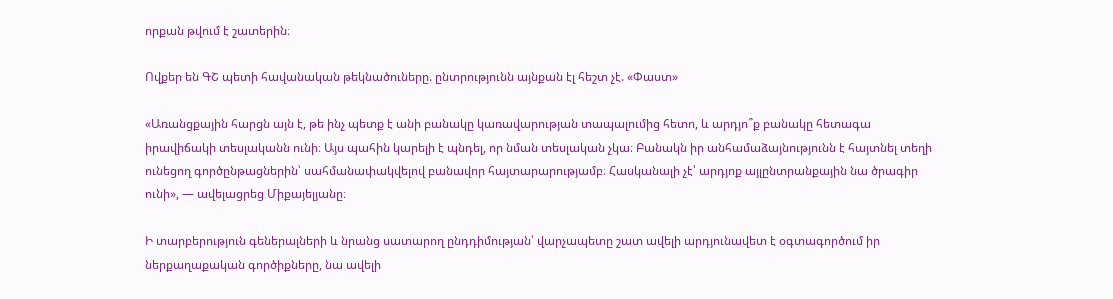որքան թվում է շատերին։

Ովքեր են ԳՇ պետի հավանական թեկնածուները. ընտրությունն այնքան էլ հեշտ չէ. «Փաստ»

«Առանցքային հարցն այն է, թե ինչ պետք է անի բանակը կառավարության տապալումից հետո, և արդյո՞ք բանակը հետագա իրավիճակի տեսլականն ունի։ Այս պահին կարելի է պնդել, որ նման տեսլական չկա։ Բանակն իր անհամաձայնությունն է հայտնել տեղի ունեցող գործընթացներին՝ սահմանափակվելով բանավոր հայտարարությամբ։ Հասկանալի չէ՝ արդյոք այլընտրանքային նա ծրագիր ունի», — ավելացրեց Միքայելյանը։

Ի տարբերություն գեներալների և նրանց սատարող ընդդիմության՝ վարչապետը շատ ավելի արդյունավետ է օգտագործում իր ներքաղաքական գործիքները, նա ավելի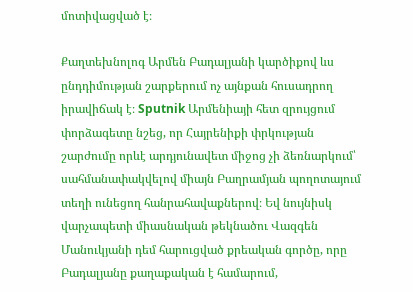մոտիվացված է։

Քաղտեխնոլոգ Արմեն Բադալյանի կարծիքով ևս ընդդիմության շարքերում ոչ այնքան հուսադրող իրավիճակ է։ Sputnik Արմենիայի հետ զրույցում փորձագետը նշեց, որ Հայրենիքի փրկության շարժումը որևէ արդյունավետ միջոց չի ձեռնարկում՝ սահմանափակվելով միայն Բաղրամյան պողոտայում տեղի ունեցող հանրահավաքներով։ Եվ նույնիսկ վարչապետի միասնական թեկնածու Վազգեն Մանուկյանի դեմ հարուցված քրեական գործը, որը Բադալյանը քաղաքական է համարում,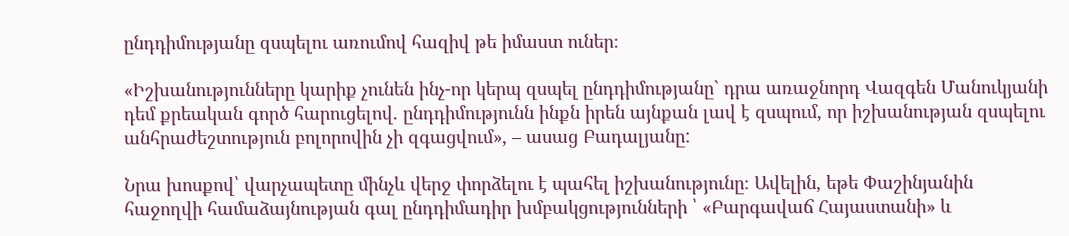ընդդիմությանը զսպելու առումով հազիվ թե իմաստ ուներ։

«Իշխանությունները կարիք չունեն ինչ-որ կերպ զսպել ընդդիմությանը` դրա առաջնորդ Վազգեն Մանուկյանի դեմ քրեական գործ հարուցելով. ընդդիմությունն ինքն իրեն այնքան լավ է զսպում, որ իշխանության զսպելու անհրաժեշտություն բոլորովին չի զգացվում», – ասաց Բադալյանը:

Նրա խոսքով՝ վարչապետը մինչև վերջ փորձելու է պահել իշխանությունը։ Ավելին, եթե Փաշինյանին հաջողվի համաձայնության գալ ընդդիմադիր խմբակցությունների ՝ «Բարգավաճ Հայաստանի» և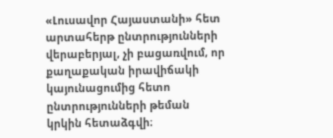«Լուսավոր Հայաստանի» հետ արտահերթ ընտրությունների վերաբերյալ, չի բացառվում, որ քաղաքական իրավիճակի կայունացումից հետո ընտրությունների թեման կրկին հետաձգվի։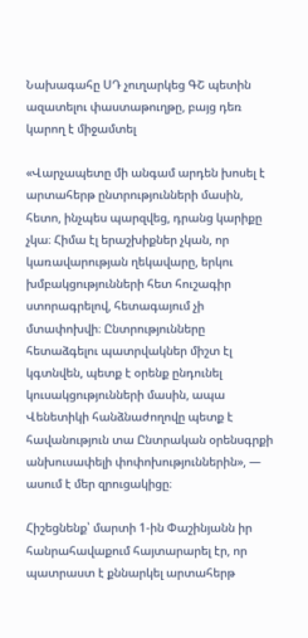Նախագահը ՍԴ չուղարկեց ԳՇ պետին ազատելու փաստաթուղթը, բայց դեռ կարող է միջամտել

«Վարչապետը մի անգամ արդեն խոսել է արտահերթ ընտրությունների մասին, հետո, ինչպես պարզվեց, դրանց կարիքը չկա։ Հիմա էլ երաշխիքներ չկան, որ կառավարության ղեկավարը, երկու խմբակցությունների հետ հուշագիր ստորագրելով, հետագայում չի մտափոխվի։ Ընտրությունները հետաձգելու պատրվակներ միշտ էլ կգտնվեն, պետք է օրենք ընդունել կուսակցությունների մասին, ապա Վենետիկի հանձնաժողովը պետք է հավանություն տա Ընտրական օրենսգրքի անխուսափելի փոփոխություններին», — ասում է մեր զրուցակիցը։

Հիշեցնենք՝ մարտի 1-ին Փաշինյանն իր հանրահավաքում հայտարարել էր, որ պատրաստ է քննարկել արտահերթ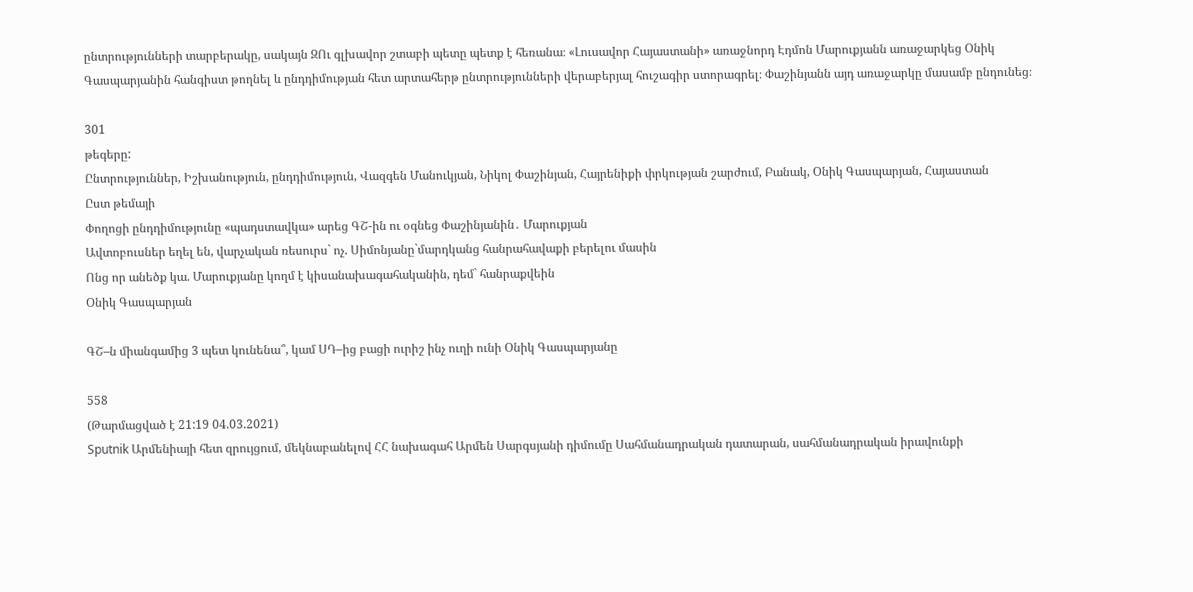ընտրությունների տարբերակը, սակայն ԶՈւ գլխավոր շտաբի պետը պետք է հեռանա։ «Լուսավոր Հայաստանի» առաջնորդ Էդմոն Մարուքյանն առաջարկեց Օնիկ Գասպարյանին հանգիստ թողնել և ընդդիմության հետ արտահերթ ընտրությունների վերաբերյալ հուշագիր ստորագրել։ Փաշինյանն այդ առաջարկը մասամբ ընդունեց։

301
թեգերը:
Ընտրություններ, Իշխանություն, ընդդիմություն, Վազգեն Մանուկյան, Նիկոլ Փաշինյան, Հայրենիքի փրկության շարժում, Բանակ, Օնիկ Գասպարյան, Հայաստան
Ըստ թեմայի
Փողոցի ընդդիմությունը «պադստավկա» արեց ԳՇ-ին ու օգնեց Փաշինյանին․ Մարուքյան
Ավտոբուսներ եղել են, վարչական ռեսուրս` ոչ. Սիմոնյանը`մարդկանց հանրահավաքի բերելու մասին
Ոնց որ անեծք կա. Մարուքյանը կողմ է կիսանախագահականին, դեմ` հանրաքվեին
Օնիկ Գասպարյան

ԳՇ–ն միանգամից 3 պետ կունենա՞, կամ ՍԴ–ից բացի ուրիշ ինչ ուղի ունի Օնիկ Գասպարյանը

558
(Թարմացված է 21:19 04.03.2021)
Sputnik Արմենիայի հետ զրույցում, մեկնաբանելով ՀՀ նախագահ Արմեն Սարգսյանի դիմումը Սահմանադրական դատարան, սահմանադրական իրավունքի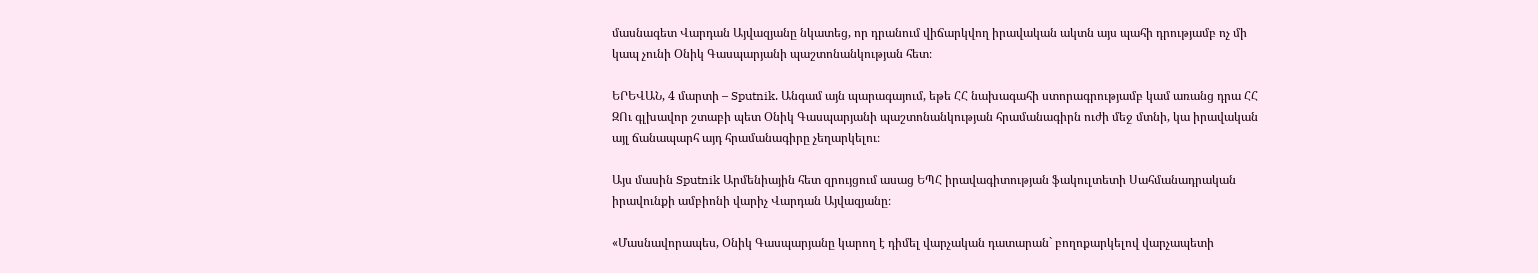մասնագետ Վարդան Այվազյանը նկատեց, որ դրանում վիճարկվող իրավական ակտն այս պահի դրությամբ ոչ մի կապ չունի Օնիկ Գասպարյանի պաշտոնանկության հետ։

ԵՐԵՎԱՆ, 4 մարտի – Sputnik. Անգամ այն պարագայում, եթե ՀՀ նախագահի ստորագրությամբ կամ առանց դրա ՀՀ ԶՈւ գլխավոր շտաբի պետ Օնիկ Գասպարյանի պաշտոնանկության հրամանագիրն ուժի մեջ մտնի, կա իրավական այլ ճանապարհ այդ հրամանագիրը չեղարկելու։

Այս մասին Sputnik Արմենիային հետ զրույցում ասաց ԵՊՀ իրավագիտության ֆակուլտետի Սահմանադրական իրավունքի ամբիոնի վարիչ Վարդան Այվազյանը։

«Մասնավորապես, Օնիկ Գասպարյանը կարող է դիմել վարչական դատարան` բողոքարկելով վարչապետի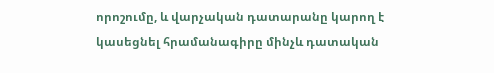որոշումը, և վարչական դատարանը կարող է կասեցնել հրամանագիրը մինչև դատական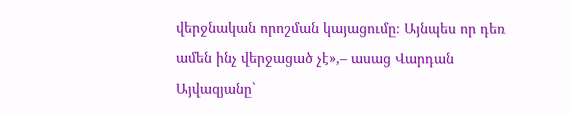վերջնական որոշման կայացումը։ Այնպես որ դեռ ամեն ինչ վերջացած չէ»,– ասաց Վարդան Այվազյանը`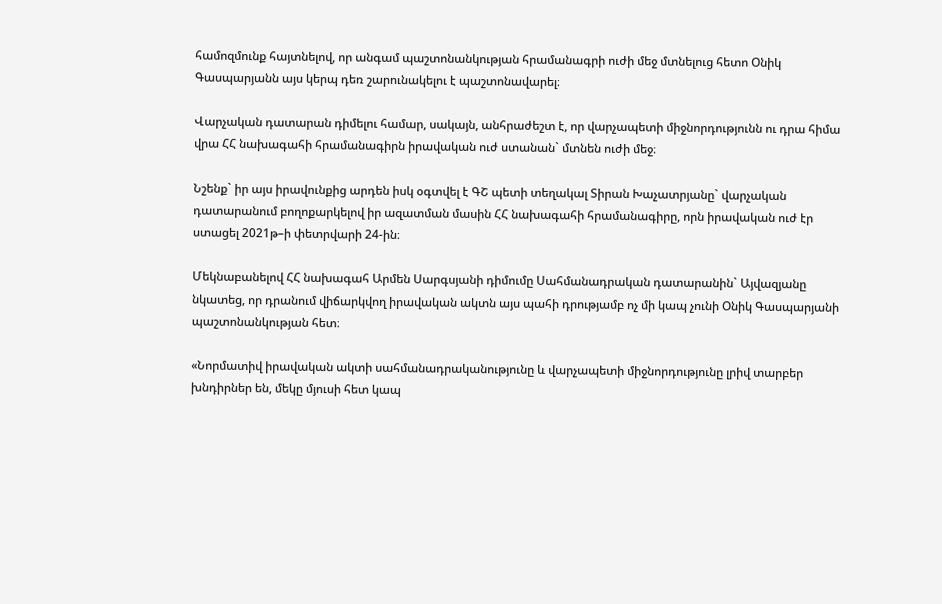համոզմունք հայտնելով, որ անգամ պաշտոնանկության հրամանագրի ուժի մեջ մտնելուց հետո Օնիկ Գասպարյանն այս կերպ դեռ շարունակելու է պաշտոնավարել։

Վարչական դատարան դիմելու համար, սակայն, անհրաժեշտ է, որ վարչապետի միջնորդությունն ու դրա հիմա վրա ՀՀ նախագահի հրամանագիրն իրավական ուժ ստանան` մտնեն ուժի մեջ։

Նշենք` իր այս իրավունքից արդեն իսկ օգտվել է ԳՇ պետի տեղակալ Տիրան Խաչատրյանը` վարչական դատարանում բողոքարկելով իր ազատման մասին ՀՀ նախագահի հրամանագիրը, որն իրավական ուժ էր ստացել 2021թ–ի փետրվարի 24-ին։

Մեկնաբանելով ՀՀ նախագահ Արմեն Սարգսյանի դիմումը Սահմանադրական դատարանին` Այվազյանը նկատեց, որ դրանում վիճարկվող իրավական ակտն այս պահի դրությամբ ոչ մի կապ չունի Օնիկ Գասպարյանի պաշտոնանկության հետ։

«Նորմատիվ իրավական ակտի սահմանադրականությունը և վարչապետի միջնորդությունը լրիվ տարբեր խնդիրներ են, մեկը մյուսի հետ կապ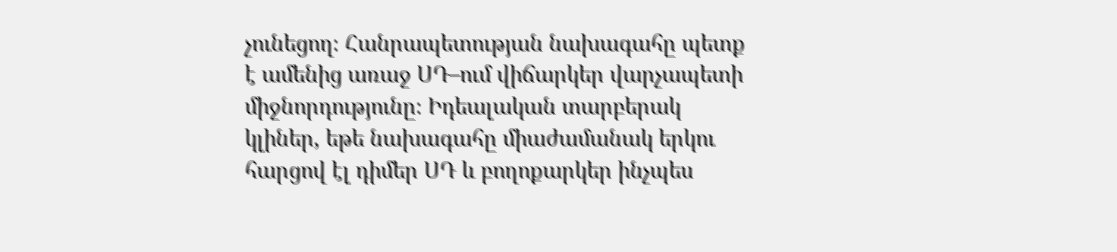չունեցող։ Հանրապետության նախագահը պետք է ամենից առաջ ՍԴ–ում վիճարկեր վարչապետի միջնորդությունը։ Իդեալական տարբերակ կլիներ, եթե նախագահը միաժամանակ երկու հարցով էլ դիմեր ՍԴ և բողոքարկեր ինչպես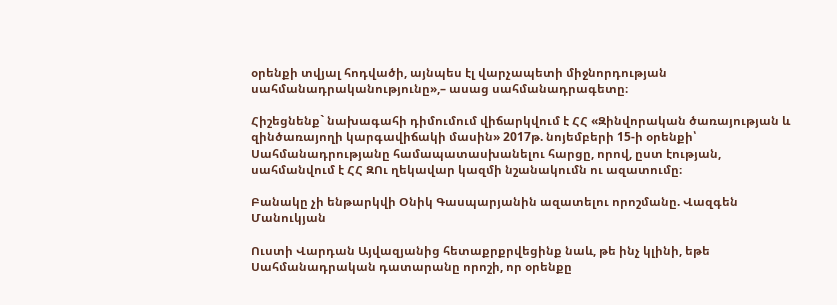օրենքի տվյալ հոդվածի, այնպես էլ վարչապետի միջնորդության սահմանադրականությունը»,– ասաց սահմանադրագետը։

Հիշեցնենք` նախագահի դիմումում վիճարկվում է ՀՀ «Զինվորական ծառայության և զինծառայողի կարգավիճակի մասին» 2017թ. նոյեմբերի 15-ի օրենքի՝ Սահմանադրությանը համապատասխանելու հարցը, որով, ըստ էության, սահմանվում է ՀՀ ԶՈւ ղեկավար կազմի նշանակումն ու ազատումը։

Բանակը չի ենթարկվի Օնիկ Գասպարյանին ազատելու որոշմանը. Վազգեն Մանուկյան

Ուստի Վարդան Այվազյանից հետաքրքրվեցինք նաև, թե ինչ կլինի, եթե Սահմանադրական դատարանը որոշի, որ օրենքը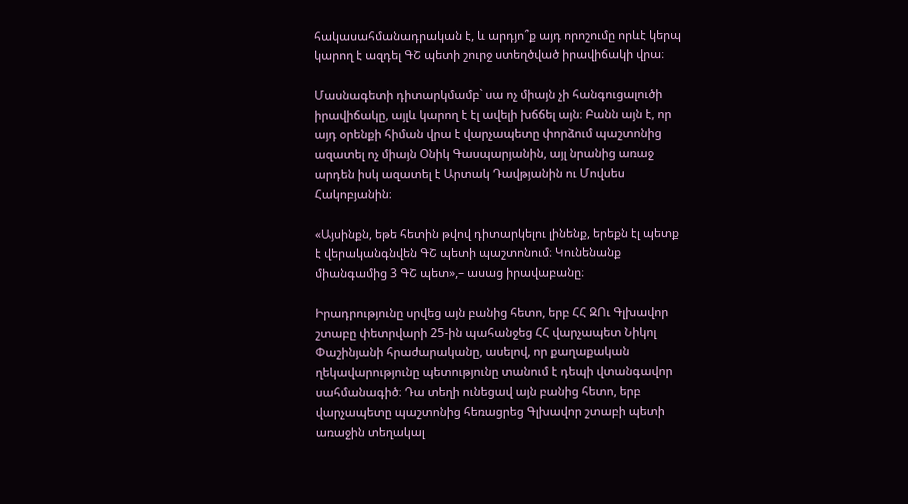հակասահմանադրական է, և արդյո՞ք այդ որոշումը որևէ կերպ կարող է ազդել ԳՇ պետի շուրջ ստեղծված իրավիճակի վրա։

Մասնագետի դիտարկմամբ` սա ոչ միայն չի հանգուցալուծի իրավիճակը, այլև կարող է էլ ավելի խճճել այն։ Բանն այն է, որ այդ օրենքի հիման վրա է վարչապետը փորձում պաշտոնից ազատել ոչ միայն Օնիկ Գասպարյանին, այլ նրանից առաջ արդեն իսկ ազատել է Արտակ Դավթյանին ու Մովսես Հակոբյանին։

«Այսինքն, եթե հետին թվով դիտարկելու լինենք, երեքն էլ պետք է վերականգնվեն ԳՇ պետի պաշտոնում։ Կունենանք միանգամից 3 ԳՇ պետ»,– ասաց իրավաբանը։

Իրադրությունը սրվեց այն բանից հետո, երբ ՀՀ ԶՈւ Գլխավոր շտաբը փետրվարի 25-ին պահանջեց ՀՀ վարչապետ Նիկոլ Փաշինյանի հրաժարականը, ասելով, որ քաղաքական ղեկավարությունը պետությունը տանում է դեպի վտանգավոր սահմանագիծ։ Դա տեղի ունեցավ այն բանից հետո, երբ վարչապետը պաշտոնից հեռացրեց Գլխավոր շտաբի պետի առաջին տեղակալ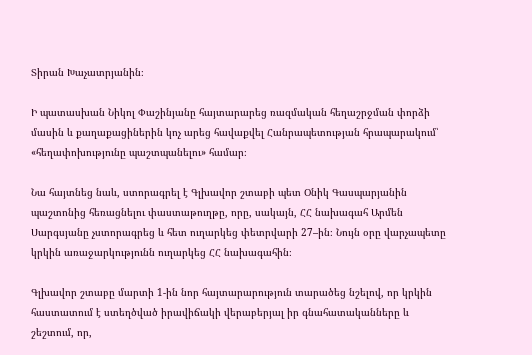Տիրան Խաչատրյանին։

Ի պատասխան Նիկոլ Փաշինյանը հայտարարեց ռազմական հեղաշրջման փորձի մասին և քաղաքացիներին կոչ արեց հավաքվել Հանրապետության հրապարակում՝ «հեղափոխությունը պաշտպանելու» համար։

Նա հայտնեց նաև, ստորագրել է Գլխավոր շտաբի պետ Օնիկ Գասպարյանին պաշտոնից հեռացնելու փաստաթուղթը, որը, սակայն, ՀՀ նախագահ Արմեն Սարգսյանը չստորագրեց և հետ ուղարկեց փետրվարի 27–ին։ Նույն օրը վարչապետը կրկին առաջարկությունն ուղարկեց ՀՀ նախագահին։

Գլխավոր շտաբը մարտի 1-ին նոր հայտարարություն տարածեց նշելով, որ կրկին հաստատում է ստեղծված իրավիճակի վերաբերյալ իր գնահատականները և շեշտում, որ,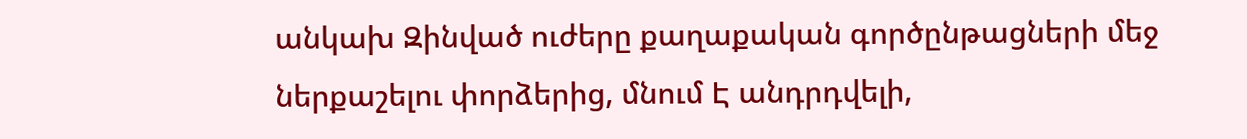անկախ Զինված ուժերը քաղաքական գործընթացների մեջ ներքաշելու փորձերից, մնում Է անդրդվելի,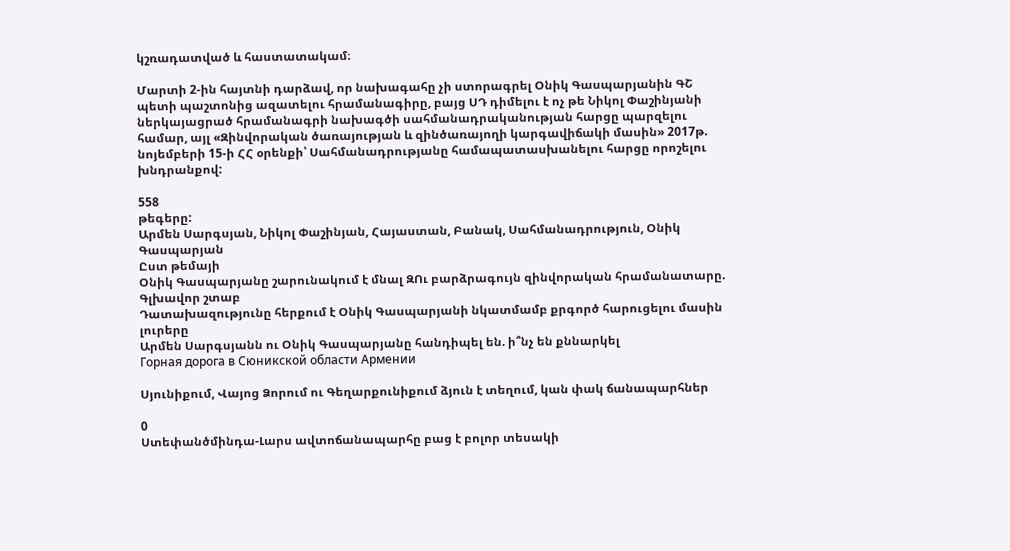կշռադատված և հաստատակամ։

Մարտի 2-ին հայտնի դարձավ, որ նախագահը չի ստորագրել Օնիկ Գասպարյանին ԳՇ պետի պաշտոնից ազատելու հրամանագիրը, բայց ՍԴ դիմելու է ոչ թե Նիկոլ Փաշինյանի ներկայացրած հրամանագրի նախագծի սահմանադրականության հարցը պարզելու համար, այլ «Զինվորական ծառայության և զինծառայողի կարգավիճակի մասին» 2017թ. նոյեմբերի 15-ի ՀՀ օրենքի՝ Սահմանադրությանը համապատասխանելու հարցը որոշելու խնդրանքով:

558
թեգերը:
Արմեն Սարգսյան, Նիկոլ Փաշինյան, Հայաստան, Բանակ, Սահմանադրություն, Օնիկ Գասպարյան
Ըստ թեմայի
Օնիկ Գասպարյանը շարունակում է մնալ ԶՈւ բարձրագույն զինվորական հրամանատարը. Գլխավոր շտաբ
Դատախազությունը հերքում է Օնիկ Գասպարյանի նկատմամբ քրգործ հարուցելու մասին լուրերը
Արմեն Սարգսյանն ու Օնիկ Գասպարյանը հանդիպել են. ի՞նչ են քննարկել
Горная дорога в Сюникской области Армении

Սյունիքում, Վայոց Ձորում ու Գեղարքունիքում ձյուն է տեղում, կան փակ ճանապարհներ

0
Ստեփանծմինդա-Լարս ավտոճանապարհը բաց է բոլոր տեսակի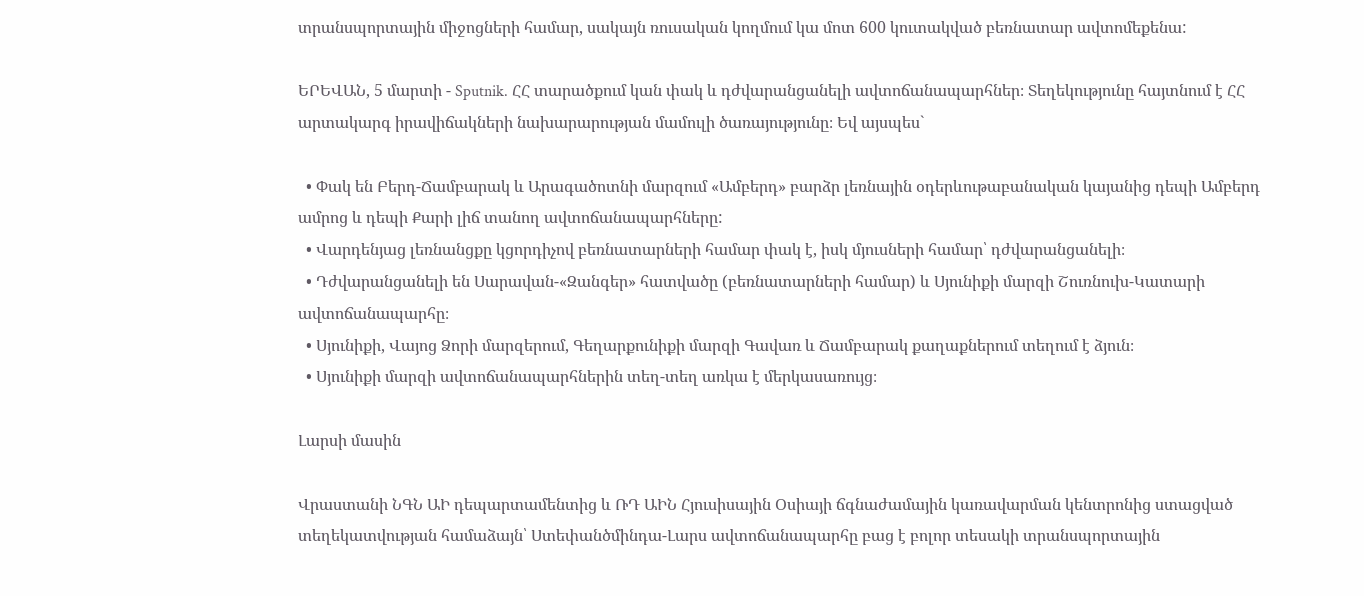տրանսպորտային միջոցների համար, սակայն ռուսական կողմում կա մոտ 600 կուտակված բեռնատար ավտոմեքենա:

ԵՐԵՎԱՆ, 5 մարտի - Sputnik. ՀՀ տարածքում կան փակ և դժվարանցանելի ավտոճանապարհներ։ Տեղեկությունը հայտնում է ՀՀ արտակարգ իրավիճակների նախարարության մամուլի ծառայությունը։ Եվ այսպես`

  • Փակ են Բերդ-Ճամբարակ և Արագածոտնի մարզում «Ամբերդ» բարձր լեռնային օդերևութաբանական կայանից դեպի Ամբերդ ամրոց և դեպի Քարի լիճ տանող ավտոճանապարհները:
  • Վարդենյաց լեռնանցքը կցորդիչով բեռնատարների համար փակ է, իսկ մյուսների համար՝ դժվարանցանելի։
  • Դժվարանցանելի են Սարավան-«Զանգեր» հատվածը (բեռնատարների համար) և Սյունիքի մարզի Շուռնուխ-Կատարի ավտոճանապարհը։
  • Սյունիքի, Վայոց Ձորի մարզերում, Գեղարքունիքի մարզի Գավառ և Ճամբարակ քաղաքներում տեղում է ձյուն։
  • Սյունիքի մարզի ավտոճանապարհներին տեղ-տեղ առկա է մերկասառույց։

Լարսի մասին

Վրաստանի ՆԳՆ ԱԻ դեպարտամենտից և ՌԴ ԱԻՆ Հյուսիսային Օսիայի ճգնաժամային կառավարման կենտրոնից ստացված տեղեկատվության համաձայն՝ Ստեփանծմինդա-Լարս ավտոճանապարհը բաց է բոլոր տեսակի տրանսպորտային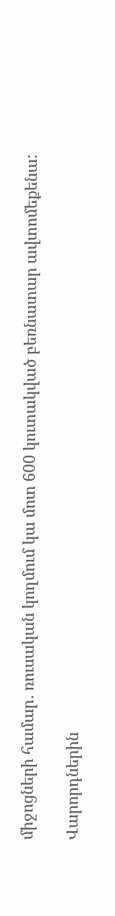միջոցների համար․ ռուսական կողմում կա մոտ 600 կուտակված բեռնատար ավտոմեքենա:

Վարորդներին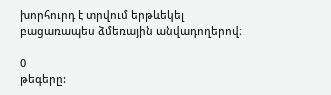խորհուրդ է տրվում երթևեկել բացառապես ձմեռային անվադողերով։

0
թեգերը: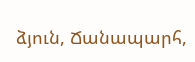ձյուն, Ճանապարհ,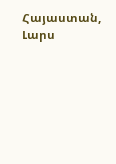Հայաստան, Լարս